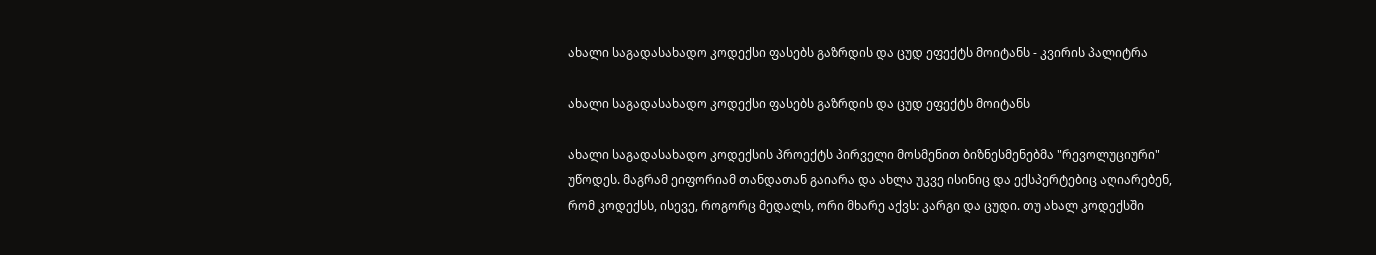ახალი საგადასახადო კოდექსი ფასებს გაზრდის და ცუდ ეფექტს მოიტანს - კვირის პალიტრა

ახალი საგადასახადო კოდექსი ფასებს გაზრდის და ცუდ ეფექტს მოიტანს

ახალი საგადასახადო კოდექსის პროექტს პირველი მოსმენით ბიზნესმენებმა "რევოლუციური" უწოდეს. მაგრამ ეიფორიამ თანდათან გაიარა და ახლა უკვე ისინიც და ექსპერტებიც აღიარებენ, რომ კოდექსს, ისევე, როგორც მედალს, ორი მხარე აქვს: კარგი და ცუდი. თუ ახალ კოდექსში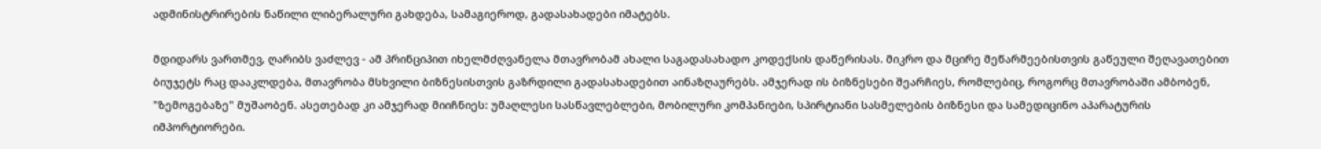ადმინისტრირების ნაწილი ლიბერალური გახდება, სამაგიეროდ, გადასახადები იმატებს.

მდიდარს ვართმევ, ღარიბს ვაძლევ - ამ პრინციპით იხელმძღვანელა მთავრობამ ახალი საგადასახადო კოდექსის დაწერისას. მიკრო და მცირე მეწარმეებისთვის გაწეული შეღავათებით ბიუჯეტს რაც დააკლდება, მთავრობა მსხვილი ბიზნესისთვის გაზრდილი გადასახადებით აინაზღაურებს. ამჯერად ის ბიზნესები შეარჩიეს, რომლებიც, როგორც მთავრობაში ამბობენ, "ზემოგებაზე" მუშაობენ. ასეთებად კი ამჯერად მიიჩნიეს: უმაღლესი სასწავლებლები, მობილური კომპანიები, სპირტიანი სასმელების ბიზნესი და სამედიცინო აპარატურის იმპორტიორები.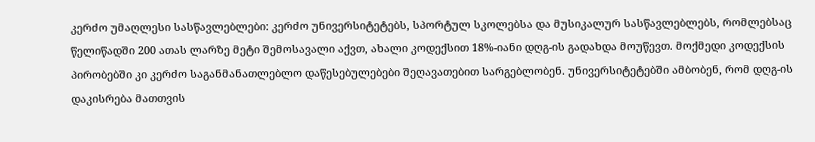კერძო უმაღლესი სასწავლებლები: კერძო უნივერსიტეტებს, სპორტულ სკოლებსა და მუსიკალურ სასწავლებლებს, რომლებსაც წელიწადში 200 ათას ლარზე მეტი შემოსავალი აქვთ, ახალი კოდექსით 18%-იანი დღგ-ის გადახდა მოუწევთ. მოქმედი კოდექსის პირობებში კი კერძო საგანმანათლებლო დაწესებულებები შეღავათებით სარგებლობენ. უნივერსიტეტებში ამბობენ, რომ დღგ-ის დაკისრება მათთვის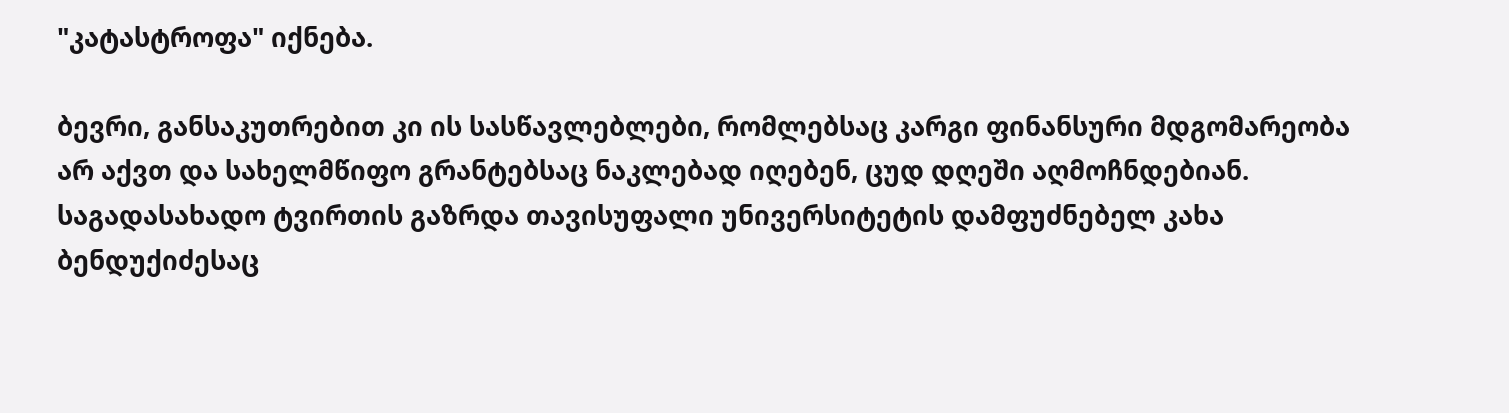"კატასტროფა" იქნება.

ბევრი, განსაკუთრებით კი ის სასწავლებლები, რომლებსაც კარგი ფინანსური მდგომარეობა არ აქვთ და სახელმწიფო გრანტებსაც ნაკლებად იღებენ, ცუდ დღეში აღმოჩნდებიან. საგადასახადო ტვირთის გაზრდა თავისუფალი უნივერსიტეტის დამფუძნებელ კახა ბენდუქიძესაც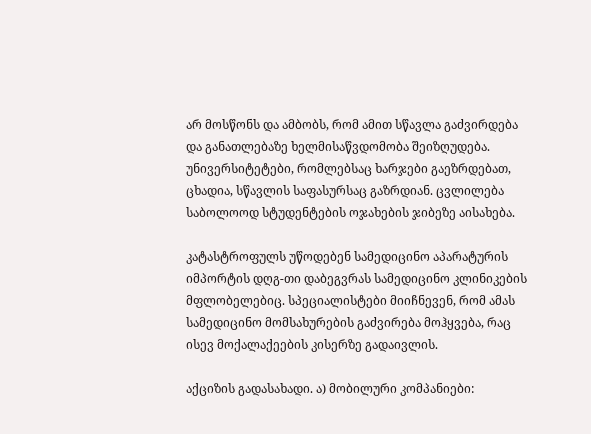არ მოსწონს და ამბობს, რომ ამით სწავლა გაძვირდება და განათლებაზე ხელმისაწვდომობა შეიზღუდება. უნივერსიტეტები, რომლებსაც ხარჯები გაეზრდებათ, ცხადია, სწავლის საფასურსაც გაზრდიან. ცვლილება საბოლოოდ სტუდენტების ოჯახების ჯიბეზე აისახება.

კატასტროფულს უწოდებენ სამედიცინო აპარატურის იმპორტის დღგ-თი დაბეგვრას სამედიცინო კლინიკების მფლობელებიც. სპეციალისტები მიიჩნევენ, რომ ამას სამედიცინო მომსახურების გაძვირება მოჰყვება, რაც ისევ მოქალაქეების კისერზე გადაივლის.

აქციზის გადასახადი. ა) მობილური კომპანიები: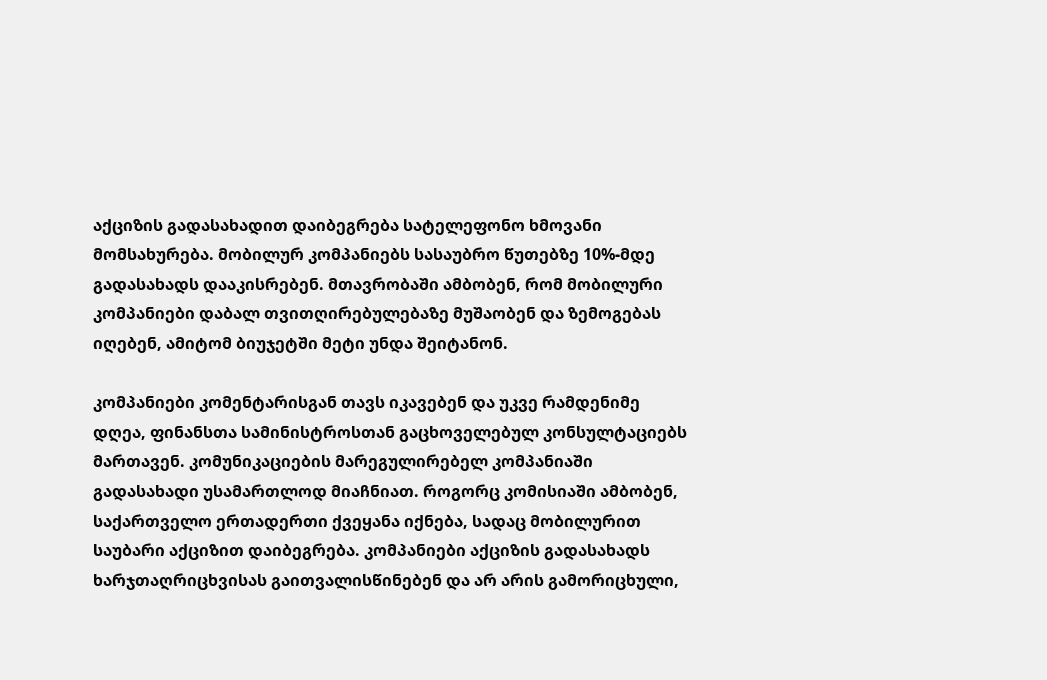აქციზის გადასახადით დაიბეგრება სატელეფონო ხმოვანი მომსახურება. მობილურ კომპანიებს სასაუბრო წუთებზე 10%-მდე გადასახადს დააკისრებენ. მთავრობაში ამბობენ, რომ მობილური კომპანიები დაბალ თვითღირებულებაზე მუშაობენ და ზემოგებას იღებენ, ამიტომ ბიუჯეტში მეტი უნდა შეიტანონ.

კომპანიები კომენტარისგან თავს იკავებენ და უკვე რამდენიმე დღეა, ფინანსთა სამინისტროსთან გაცხოველებულ კონსულტაციებს მართავენ. კომუნიკაციების მარეგულირებელ კომპანიაში გადასახადი უსამართლოდ მიაჩნიათ. როგორც კომისიაში ამბობენ, საქართველო ერთადერთი ქვეყანა იქნება, სადაც მობილურით საუბარი აქციზით დაიბეგრება. კომპანიები აქციზის გადასახადს ხარჯთაღრიცხვისას გაითვალისწინებენ და არ არის გამორიცხული,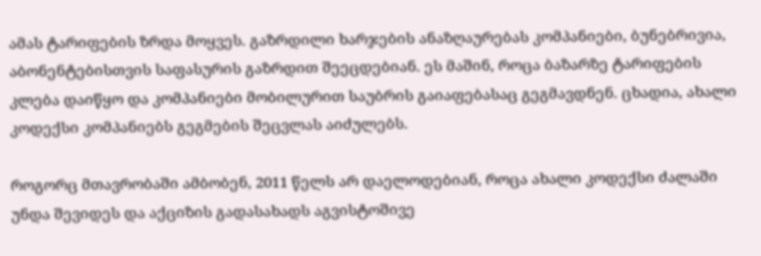ამას ტარიფების ზრდა მოყვეს. გაზრდილი ხარჯების ანაზღაურებას კომპანიები, ბუნებრივია, აბონენტებისთვის საფასურის გაზრდით შეეცდებიან. ეს მაშინ, როცა ბაზარზე ტარიფების კლება დაიწყო და კომპანიები მობილურით საუბრის გაიაფებასაც გეგმავდნენ. ცხადია, ახალი კოდექსი კომპანიებს გეგმების შეცვლას აიძულებს.

როგორც მთავრობაში ამბობენ, 2011 წელს არ დაელოდებიან, როცა ახალი კოდექსი ძალაში უნდა შევიდეს და აქციზის გადასახადს აგვისტოშივე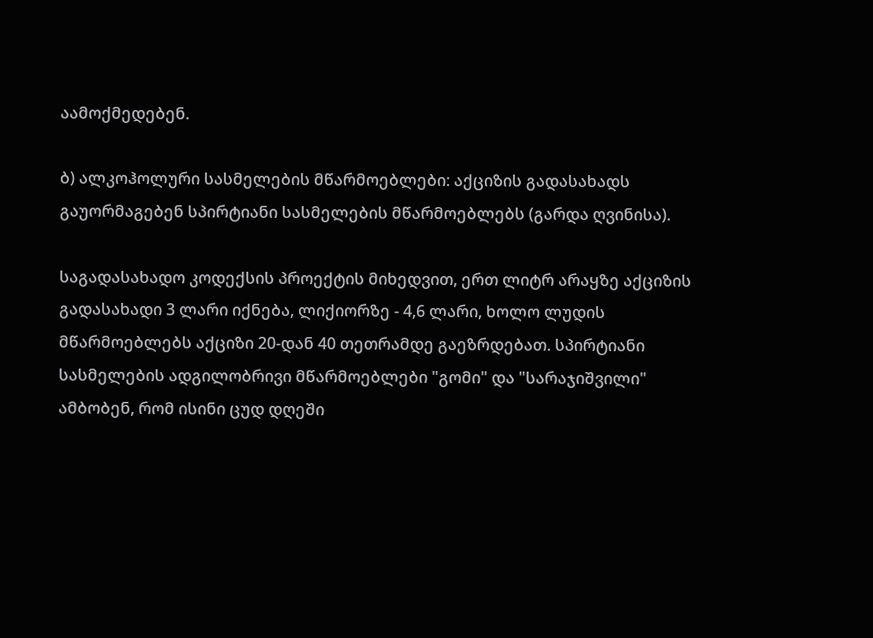აამოქმედებენ.

ბ) ალკოჰოლური სასმელების მწარმოებლები: აქციზის გადასახადს გაუორმაგებენ სპირტიანი სასმელების მწარმოებლებს (გარდა ღვინისა).

საგადასახადო კოდექსის პროექტის მიხედვით, ერთ ლიტრ არაყზე აქციზის გადასახადი 3 ლარი იქნება, ლიქიორზე - 4,6 ლარი, ხოლო ლუდის მწარმოებლებს აქციზი 20-დან 40 თეთრამდე გაეზრდებათ. სპირტიანი სასმელების ადგილობრივი მწარმოებლები "გომი" და "სარაჯიშვილი" ამბობენ, რომ ისინი ცუდ დღეში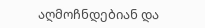აღმოჩნდებიან და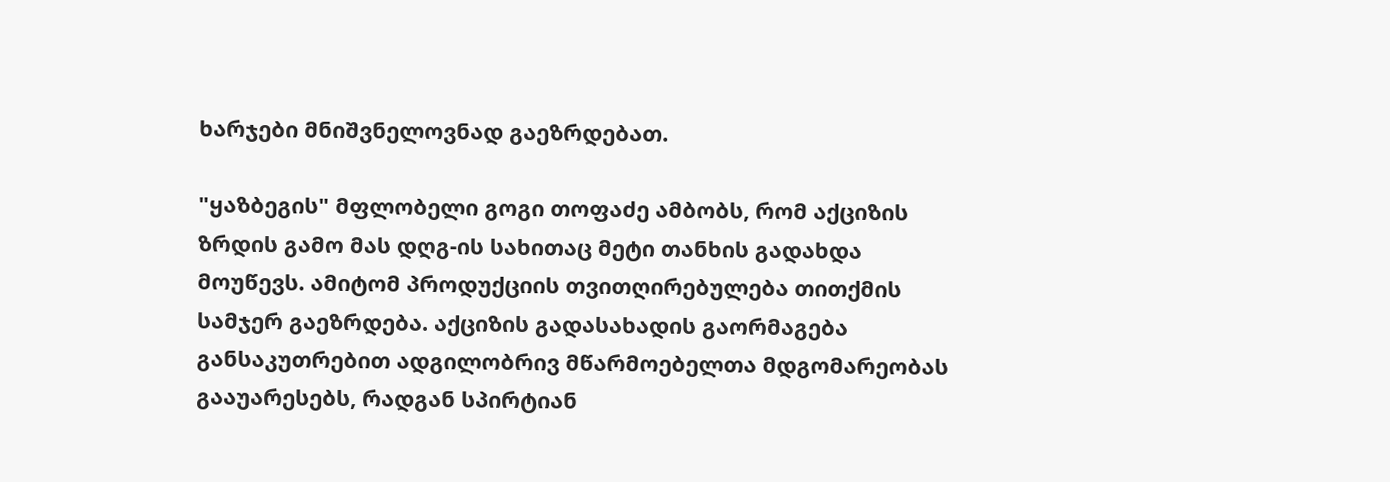ხარჯები მნიშვნელოვნად გაეზრდებათ.

"ყაზბეგის" მფლობელი გოგი თოფაძე ამბობს, რომ აქციზის ზრდის გამო მას დღგ-ის სახითაც მეტი თანხის გადახდა მოუწევს. ამიტომ პროდუქციის თვითღირებულება თითქმის სამჯერ გაეზრდება. აქციზის გადასახადის გაორმაგება განსაკუთრებით ადგილობრივ მწარმოებელთა მდგომარეობას გააუარესებს, რადგან სპირტიან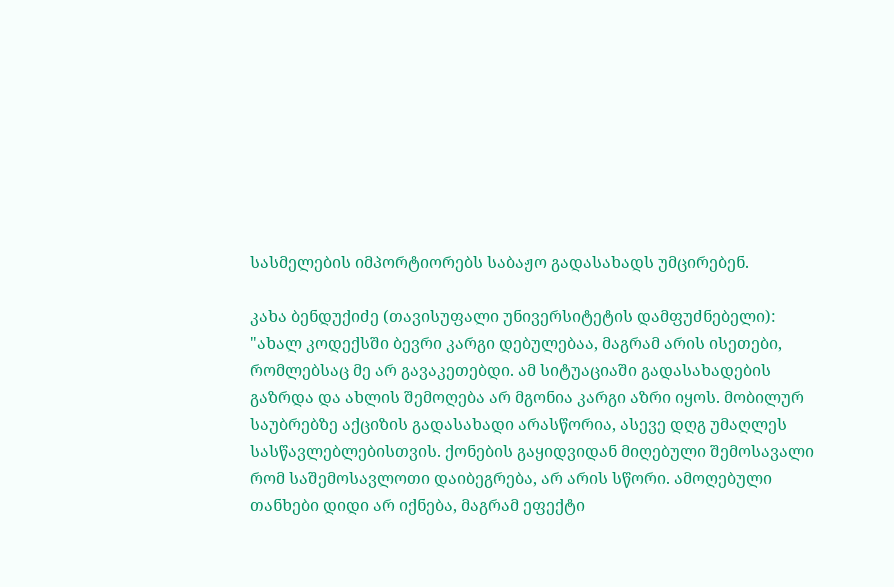სასმელების იმპორტიორებს საბაჟო გადასახადს უმცირებენ.

კახა ბენდუქიძე (თავისუფალი უნივერსიტეტის დამფუძნებელი): "ახალ კოდექსში ბევრი კარგი დებულებაა, მაგრამ არის ისეთები, რომლებსაც მე არ გავაკეთებდი. ამ სიტუაციაში გადასახადების გაზრდა და ახლის შემოღება არ მგონია კარგი აზრი იყოს. მობილურ საუბრებზე აქციზის გადასახადი არასწორია, ასევე დღგ უმაღლეს სასწავლებლებისთვის. ქონების გაყიდვიდან მიღებული შემოსავალი რომ საშემოსავლოთი დაიბეგრება, არ არის სწორი. ამოღებული თანხები დიდი არ იქნება, მაგრამ ეფექტი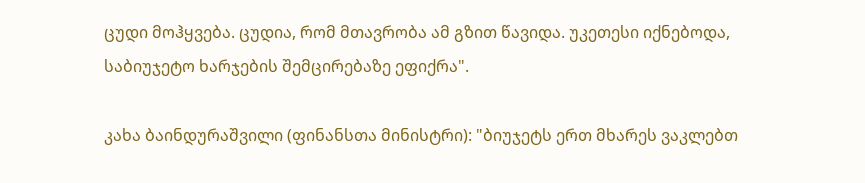ცუდი მოჰყვება. ცუდია, რომ მთავრობა ამ გზით წავიდა. უკეთესი იქნებოდა, საბიუჯეტო ხარჯების შემცირებაზე ეფიქრა".

კახა ბაინდურაშვილი (ფინანსთა მინისტრი): "ბიუჯეტს ერთ მხარეს ვაკლებთ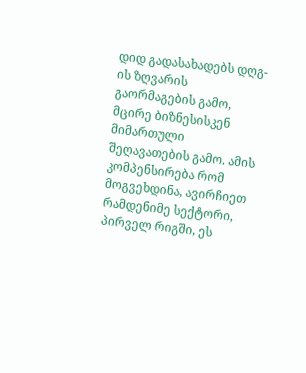დიდ გადასახადებს დღგ-ის ზღვარის გაორმაგების გამო, მცირე ბიზნესისკენ მიმართული შეღავათების გამო. ამის კომპენსირება რომ მოგვეხდინა, ავირჩიეთ რამდენიმე სექტორი, პირველ რიგში, ეს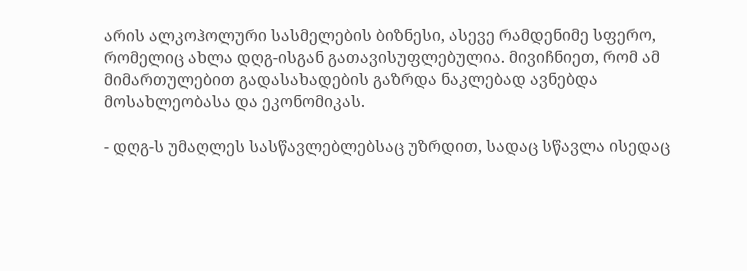არის ალკოჰოლური სასმელების ბიზნესი, ასევე რამდენიმე სფერო, რომელიც ახლა დღგ-ისგან გათავისუფლებულია. მივიჩნიეთ, რომ ამ მიმართულებით გადასახადების გაზრდა ნაკლებად ავნებდა მოსახლეობასა და ეკონომიკას.

- დღგ-ს უმაღლეს სასწავლებლებსაც უზრდით, სადაც სწავლა ისედაც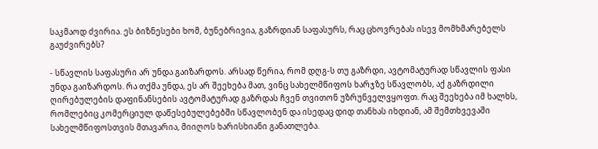საკმაოდ ძვირია. ეს ბიზნესები ხომ, ბუნებრივია, გაზრდიან საფასურს, რაც ცხოვრებას ისევ მომხმარებელს გაუძვირებს?

- სწავლის საფასური არ უნდა გაიზარდოს. არსად წერია, რომ დღგ-ს თუ გაზრდი, ავტომატურად სწავლის ფასი უნდა გაიზარდოს. რა თქმა უნდა, ეს არ შეეხება მათ, ვინც სახელმწიფოს ხარჯზე სწავლობს, აქ გაზრდილი ღირებულების დაფინანსების ავტომატურად გაზრდას ჩვენ თვითონ უზრუნველვყოფთ. რაც შეეხება იმ ხალხს, რომლებიც კომერციულ დაწესებულებებში სწავლობენ და ისედაც დიდ თანხას იხდიან, ამ შემთხვევაში სახელმწიფოსთვის მთავარია, მიიღოს ხარისხიანი განათლება.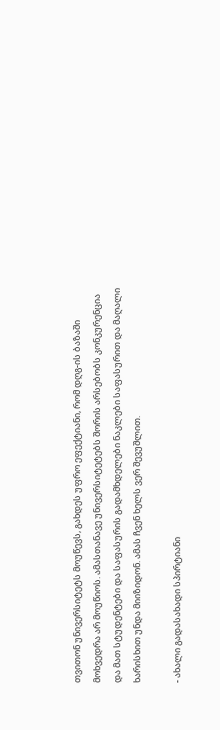თვითონ უნივერსიტეტს მოუწევს, გახდეს უფრო ეფექტიანი, რომ დღგ-ის ბაზაში მოხვედრა არ მოუწიოს. ამასთანავე უნივერსიტეტებს შორის არსებობს კონკურენცია და მათ სტუდენტები და საფასურის გადამხდელები ნაკლები საფასურით და მაღალი ხარისხით უნდა მიიზიდონ. ამას ჩვენ ხელს ვერ შევუშლით.

- ახალი გადასახადი სპირტიანი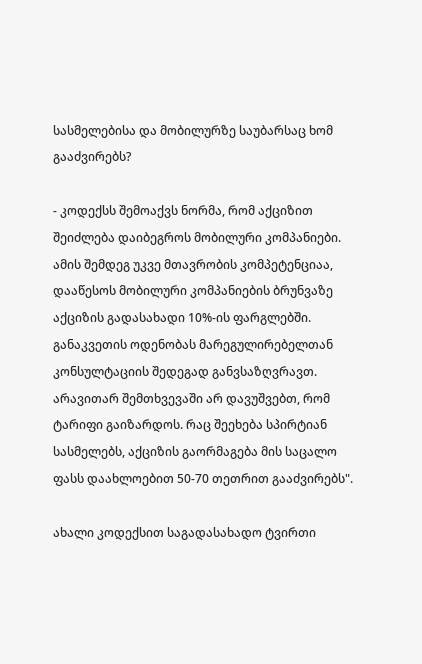სასმელებისა და მობილურზე საუბარსაც ხომ გააძვირებს?

- კოდექსს შემოაქვს ნორმა, რომ აქციზით შეიძლება დაიბეგროს მობილური კომპანიები. ამის შემდეგ უკვე მთავრობის კომპეტენციაა, დააწესოს მობილური კომპანიების ბრუნვაზე აქციზის გადასახადი 10%-ის ფარგლებში. განაკვეთის ოდენობას მარეგულირებელთან კონსულტაციის შედეგად განვსაზღვრავთ. არავითარ შემთხვევაში არ დავუშვებთ, რომ ტარიფი გაიზარდოს. რაც შეეხება სპირტიან სასმელებს, აქციზის გაორმაგება მის საცალო ფასს დაახლოებით 50-70 თეთრით გააძვირებს".

ახალი კოდექსით საგადასახადო ტვირთი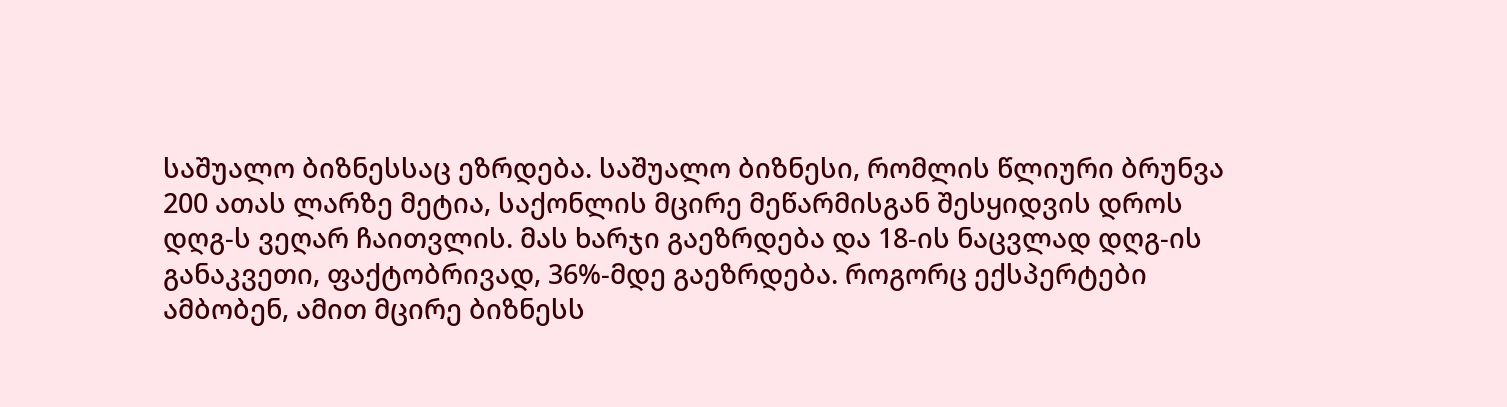საშუალო ბიზნესსაც ეზრდება. საშუალო ბიზნესი, რომლის წლიური ბრუნვა 200 ათას ლარზე მეტია, საქონლის მცირე მეწარმისგან შესყიდვის დროს დღგ-ს ვეღარ ჩაითვლის. მას ხარჯი გაეზრდება და 18-ის ნაცვლად დღგ-ის განაკვეთი, ფაქტობრივად, 36%-მდე გაეზრდება. როგორც ექსპერტები ამბობენ, ამით მცირე ბიზნესს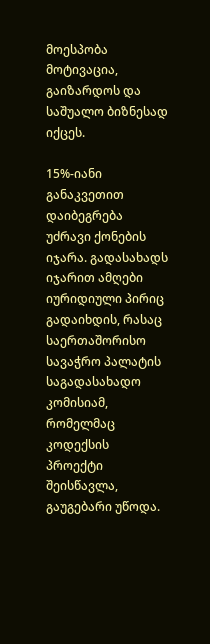მოესპობა მოტივაცია, გაიზარდოს და საშუალო ბიზნესად იქცეს.

15%-იანი განაკვეთით დაიბეგრება უძრავი ქონების იჯარა. გადასახადს იჯარით ამღები იურიდიული პირიც გადაიხდის, რასაც საერთაშორისო სავაჭრო პალატის საგადასახადო კომისიამ, რომელმაც კოდექსის პროექტი შეისწავლა, გაუგებარი უწოდა.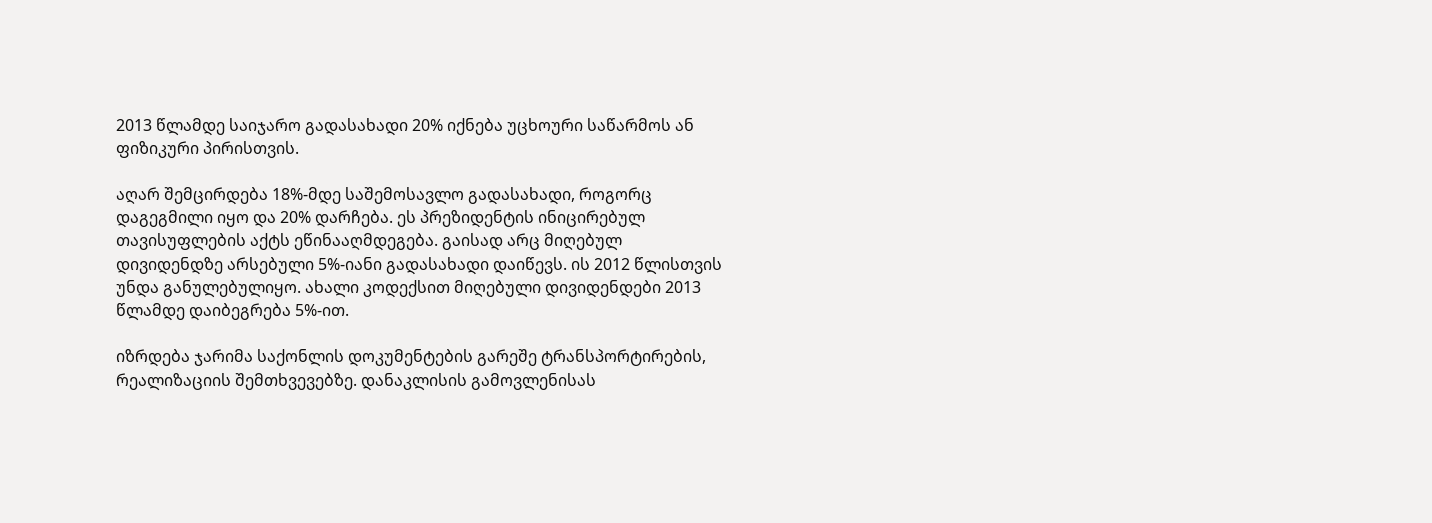2013 წლამდე საიჯარო გადასახადი 20% იქნება უცხოური საწარმოს ან ფიზიკური პირისთვის.

აღარ შემცირდება 18%-მდე საშემოსავლო გადასახადი, როგორც დაგეგმილი იყო და 20% დარჩება. ეს პრეზიდენტის ინიცირებულ თავისუფლების აქტს ეწინააღმდეგება. გაისად არც მიღებულ დივიდენდზე არსებული 5%-იანი გადასახადი დაიწევს. ის 2012 წლისთვის უნდა განულებულიყო. ახალი კოდექსით მიღებული დივიდენდები 2013 წლამდე დაიბეგრება 5%-ით.

იზრდება ჯარიმა საქონლის დოკუმენტების გარეშე ტრანსპორტირების, რეალიზაციის შემთხვევებზე. დანაკლისის გამოვლენისას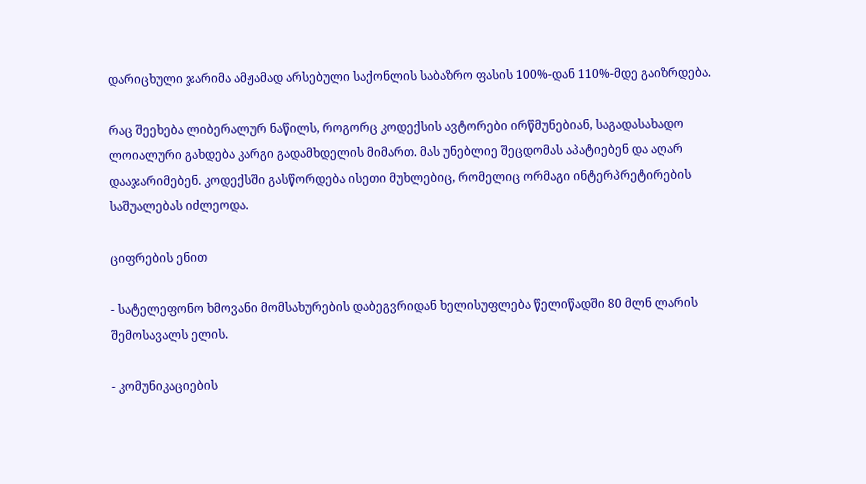დარიცხული ჯარიმა ამჟამად არსებული საქონლის საბაზრო ფასის 100%-დან 110%-მდე გაიზრდება.

რაც შეეხება ლიბერალურ ნაწილს, როგორც კოდექსის ავტორები ირწმუნებიან, საგადასახადო ლოიალური გახდება კარგი გადამხდელის მიმართ. მას უნებლიე შეცდომას აპატიებენ და აღარ დააჯარიმებენ. კოდექსში გასწორდება ისეთი მუხლებიც, რომელიც ორმაგი ინტერპრეტირების საშუალებას იძლეოდა.

ციფრების ენით

- სატელეფონო ხმოვანი მომსახურების დაბეგვრიდან ხელისუფლება წელიწადში 80 მლნ ლარის შემოსავალს ელის.

- კომუნიკაციების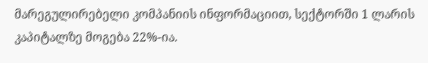მარეგულირებელი კომპანიის ინფორმაციით, სექტორში 1 ლარის კაპიტალზე მოგება 22%-ია.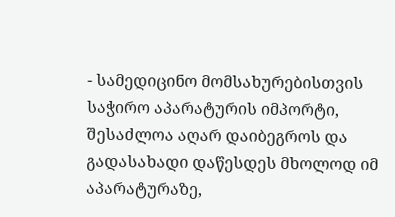- სამედიცინო მომსახურებისთვის საჭირო აპარატურის იმპორტი, შესაძლოა აღარ დაიბეგროს და გადასახადი დაწესდეს მხოლოდ იმ აპარატურაზე,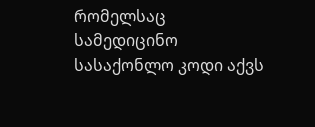რომელსაც სამედიცინო სასაქონლო კოდი აქვს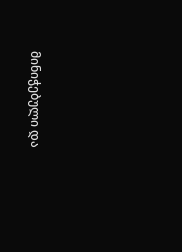მინიჭებული და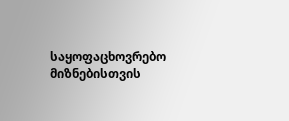საყოფაცხოვრებო მიზნებისთვის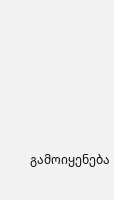გამოიყენება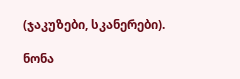(ჯაკუზები, სკანერები).

ნონა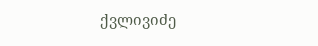ქვლივიძე